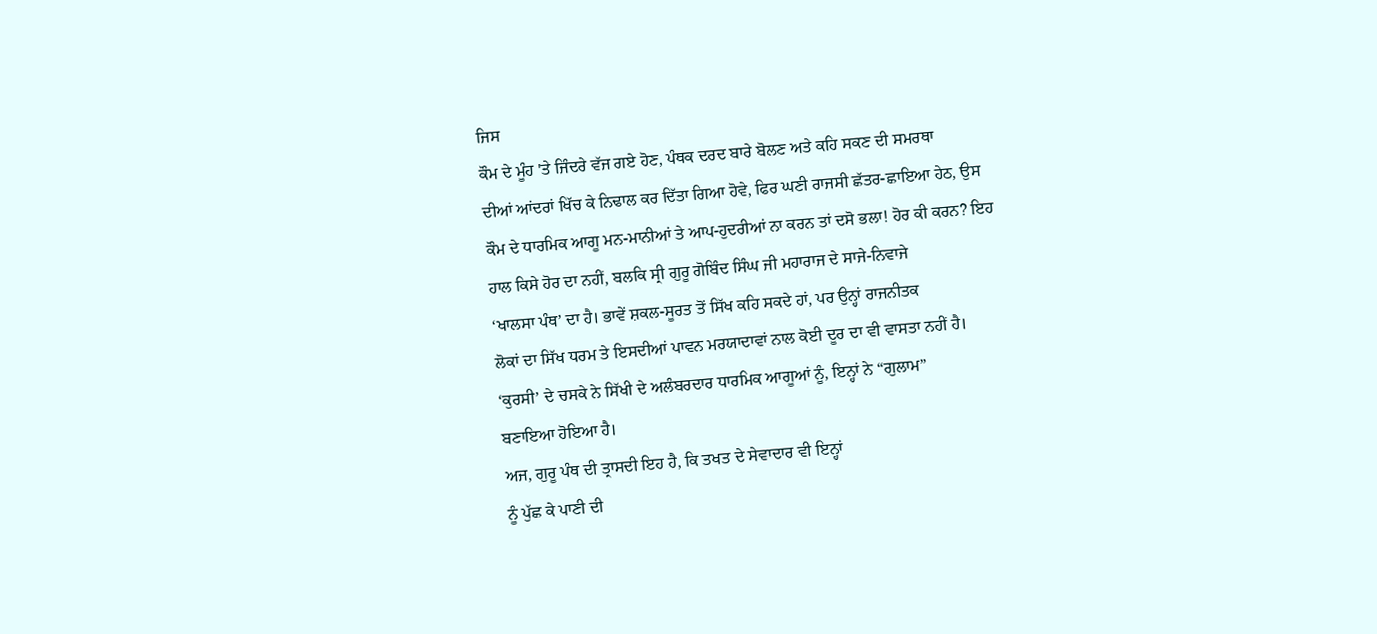ਜਿਸ
ਕੌਮ ਦੇ ਮੂੰਹ 'ਤੇ ਜਿੰਦਰੇ ਵੱਜ ਗਏ ਹੋਣ, ਪੰਥਕ ਦਰਦ ਬਾਰੇ ਬੋਲਣ ਅਤੇ ਕਹਿ ਸਕਣ ਦੀ ਸਮਰਥਾ
ਦੀਆਂ ਆਂਦਰਾਂ ਖਿੱਚ ਕੇ ਨਿਢਾਲ ਕਰ ਦਿੱਤਾ ਗਿਆ ਹੋਵੇ, ਫਿਰ ਘਣੀ ਰਾਜਸੀ ਛੱਤਰ-ਛਾਇਆ ਹੇਠ, ਉਸ
ਕੌਮ ਦੇ ਧਾਰਮਿਕ ਆਗੂ ਮਨ-ਮਾਨੀਆਂ ਤੇ ਆਪ-ਹੁਦਰੀਆਂ ਨਾ ਕਰਨ ਤਾਂ ਦਸੋ ਭਲਾ! ਹੋਰ ਕੀ ਕਰਨ? ਇਹ
ਹਾਲ ਕਿਸੇ ਹੋਰ ਦਾ ਨਹੀਂ, ਬਲਕਿ ਸ੍ਰੀ ਗੁਰੂ ਗੋਬਿੰਦ ਸਿੰਘ ਜੀ ਮਹਾਰਾਜ ਦੇ ਸਾਜੇ-ਨਿਵਾਜੇ
‘ਖਾਲਸਾ ਪੰਥ’ ਦਾ ਹੈ। ਭਾਵੇਂ ਸ਼ਕਲ-ਸੂਰਤ ਤੋਂ ਸਿੱਖ ਕਹਿ ਸਕਦੇ ਹਾਂ, ਪਰ ਉਨ੍ਹਾਂ ਰਾਜਨੀਤਕ
ਲੋਕਾਂ ਦਾ ਸਿੱਖ ਧਰਮ ਤੇ ਇਸਦੀਆਂ ਪਾਵਨ ਮਰਯਾਦਾਵਾਂ ਨਾਲ ਕੋਈ ਦੂਰ ਦਾ ਵੀ ਵਾਸਤਾ ਨਹੀਂ ਹੈ।
‘ਕੁਰਸੀ’ ਦੇ ਚਸਕੇ ਨੇ ਸਿੱਖੀ ਦੇ ਅਲੰਬਰਦਾਰ ਧਾਰਮਿਕ ਆਗੂਆਂ ਨੂੰ, ਇਨ੍ਹਾਂ ਨੇ “ਗੁਲਾਮ”
ਬਣਾਇਆ ਹੋਇਆ ਹੈ।
ਅਜ, ਗੁਰੂ ਪੰਥ ਦੀ ਤ੍ਰਾਸਦੀ ਇਹ ਹੈ, ਕਿ ਤਖਤ ਦੇ ਸੇਵਾਦਾਰ ਵੀ ਇਨ੍ਹਾਂ
ਨੂੰ ਪੁੱਛ ਕੇ ਪਾਣੀ ਦੀ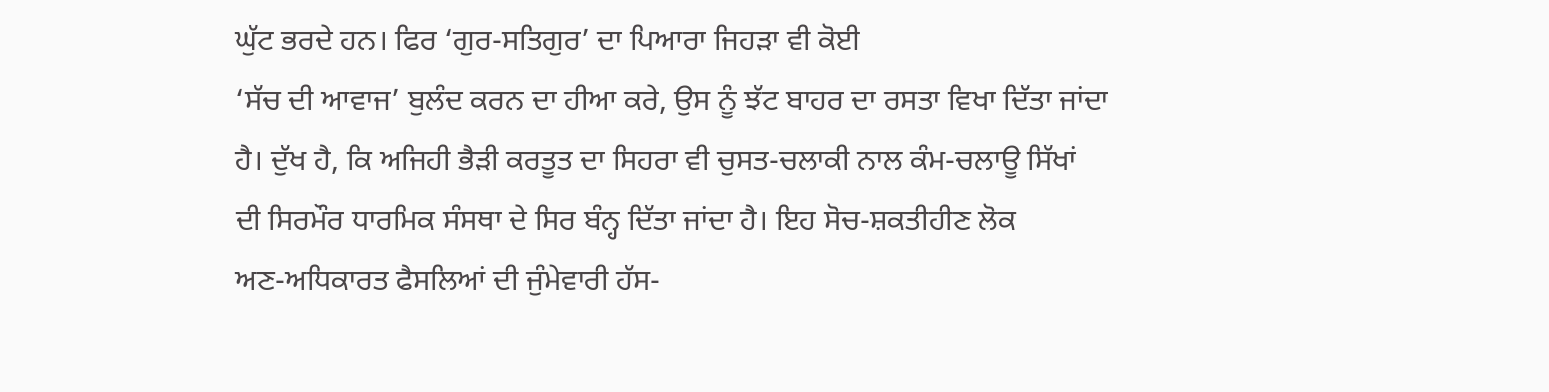ਘੁੱਟ ਭਰਦੇ ਹਨ। ਫਿਰ ‘ਗੁਰ-ਸਤਿਗੁਰ’ ਦਾ ਪਿਆਰਾ ਜਿਹੜਾ ਵੀ ਕੋਈ
‘ਸੱਚ ਦੀ ਆਵਾਜ’ ਬੁਲੰਦ ਕਰਨ ਦਾ ਹੀਆ ਕਰੇ, ਉਸ ਨੂੰ ਝੱਟ ਬਾਹਰ ਦਾ ਰਸਤਾ ਵਿਖਾ ਦਿੱਤਾ ਜਾਂਦਾ
ਹੈ। ਦੁੱਖ ਹੈ, ਕਿ ਅਜਿਹੀ ਭੈੜੀ ਕਰਤੂਤ ਦਾ ਸਿਹਰਾ ਵੀ ਚੁਸਤ-ਚਲਾਕੀ ਨਾਲ ਕੰਮ-ਚਲਾਊ ਸਿੱਖਾਂ
ਦੀ ਸਿਰਮੌਰ ਧਾਰਮਿਕ ਸੰਸਥਾ ਦੇ ਸਿਰ ਬੰਨ੍ਹ ਦਿੱਤਾ ਜਾਂਦਾ ਹੈ। ਇਹ ਸੋਚ-ਸ਼ਕਤੀਹੀਣ ਲੋਕ
ਅਣ-ਅਧਿਕਾਰਤ ਫੈਸਲਿਆਂ ਦੀ ਜੁੰਮੇਵਾਰੀ ਹੱਸ-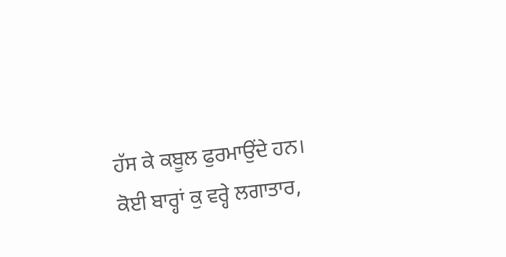ਹੱਸ ਕੇ ਕਬੂਲ ਫੁਰਮਾਉਂਦੇ ਹਨ।
ਕੋਈ ਬਾਰ੍ਹਾਂ ਕੁ ਵਰ੍ਹੇ ਲਗਾਤਾਰ,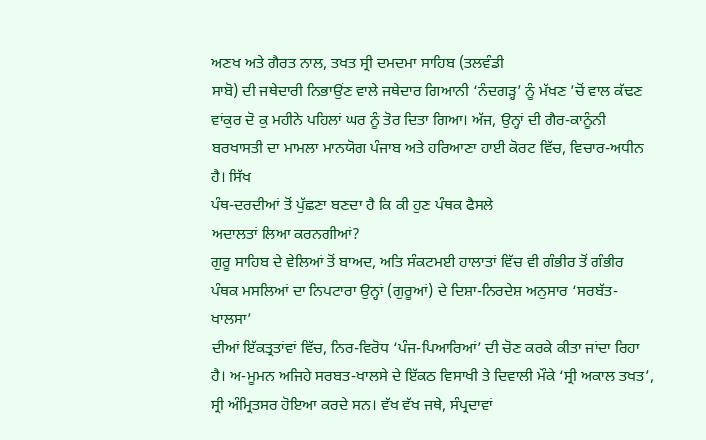ਅਣਖ ਅਤੇ ਗੈਰਤ ਨਾਲ, ਤਖਤ ਸ੍ਰੀ ਦਮਦਮਾ ਸਾਹਿਬ (ਤਲਵੰਡੀ
ਸਾਬੋ) ਦੀ ਜਥੇਦਾਰੀ ਨਿਭਾਉਂਣ ਵਾਲੇ ਜਥੇਦਾਰ ਗਿਆਨੀ ‘ਨੰਦਗੜ੍ਹ’ ਨੂੰ ਮੱਖਣ ’ਚੋਂ ਵਾਲ ਕੱਢਣ
ਵਾਂਕੁਰ ਦੋ ਕੁ ਮਹੀਨੇ ਪਹਿਲਾਂ ਘਰ ਨੂੰ ਤੋਰ ਦਿਤਾ ਗਿਆ। ਅੱਜ, ਉਨ੍ਹਾਂ ਦੀ ਗੈਰ-ਕਾਨੂੰਨੀ
ਬਰਖਾਸਤੀ ਦਾ ਮਾਮਲਾ ਮਾਨਯੋਗ ਪੰਜਾਬ ਅਤੇ ਹਰਿਆਣਾ ਹਾਈ ਕੋਰਟ ਵਿੱਚ, ਵਿਚਾਰ-ਅਧੀਨ ਹੈ। ਸਿੱਖ
ਪੰਥ-ਦਰਦੀਆਂ ਤੋਂ ਪੁੱਛਣਾ ਬਣਦਾ ਹੈ ਕਿ ਕੀ ਹੁਣ ਪੰਥਕ ਫੈਸਲੇ
ਅਦਾਲਤਾਂ ਲਿਆ ਕਰਨਗੀਆਂ?
ਗੁਰੂ ਸਾਹਿਬ ਦੇ ਵੇਲਿਆਂ ਤੋਂ ਬਾਅਦ, ਅਤਿ ਸੰਕਟਮਈ ਹਾਲਾਤਾਂ ਵਿੱਚ ਵੀ ਗੰਭੀਰ ਤੋਂ ਗੰਭੀਰ
ਪੰਥਕ ਮਸਲਿਆਂ ਦਾ ਨਿਪਟਾਰਾ ਉਨ੍ਹਾਂ (ਗੁਰੂਆਂ) ਦੇ ਦਿਸ਼ਾ-ਨਿਰਦੇਸ਼ ਅਨੁਸਾਰ ‘ਸਰਬੱਤ-ਖਾਲਸਾ’
ਦੀਆਂ ਇੱਕਤ੍ਰਤਾਂਵਾਂ ਵਿੱਚ, ਨਿਰ-ਵਿਰੋਧ ‘ਪੰਜ-ਪਿਆਰਿਆਂ’ ਦੀ ਚੋਣ ਕਰਕੇ ਕੀਤਾ ਜਾਂਦਾ ਰਿਹਾ
ਹੈ। ਅ-ਮੂਮਨ ਅਜਿਹੇ ਸਰਬਤ-ਖਾਲਸੇ ਦੇ ਇੱਕਠ ਵਿਸਾਖੀ ਤੇ ਦਿਵਾਲੀ ਮੌਕੇ ‘ਸ੍ਰੀ ਅਕਾਲ ਤਖਤ’,
ਸ੍ਰੀ ਅੰਮ੍ਰਿਤਸਰ ਹੋਇਆ ਕਰਦੇ ਸਨ। ਵੱਖ ਵੱਖ ਜਥੇ, ਸੰਪ੍ਰਦਾਵਾਂ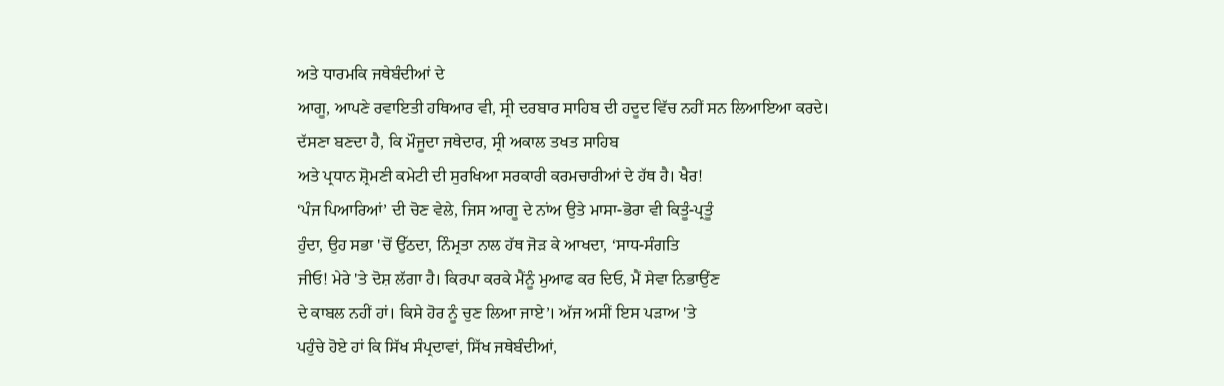ਅਤੇ ਧਾਰਮਕਿ ਜਥੇਬੰਦੀਆਂ ਦੇ
ਆਗੂ, ਆਪਣੇ ਰਵਾਇਤੀ ਹਥਿਆਰ ਵੀ, ਸ੍ਰੀ ਦਰਬਾਰ ਸਾਹਿਬ ਦੀ ਹਦੂਦ ਵਿੱਚ ਨਹੀਂ ਸਨ ਲਿਆਇਆ ਕਰਦੇ।
ਦੱਸਣਾ ਬਣਦਾ ਹੈ, ਕਿ ਮੌਜੂਦਾ ਜਥੇਦਾਰ, ਸ੍ਰੀ ਅਕਾਲ ਤਖਤ ਸਾਹਿਬ
ਅਤੇ ਪ੍ਰਧਾਨ ਸ਼੍ਰੋਮਣੀ ਕਮੇਟੀ ਦੀ ਸੁਰਖਿਆ ਸਰਕਾਰੀ ਕਰਮਚਾਰੀਆਂ ਦੇ ਹੱਥ ਹੈ। ਖੈਰ!
‘ਪੰਜ ਪਿਆਰਿਆਂ’ ਦੀ ਚੋਣ ਵੇਲੇ, ਜਿਸ ਆਗੂ ਦੇ ਨਾਂਅ ਉਤੇ ਮਾਸਾ-ਭੋਰਾ ਵੀ ਕਿਤੂੰ-ਪ੍ਰਤੂੰ
ਹੁੰਦਾ, ਉਹ ਸਭਾ 'ਚੋਂ ਉੱਠਦਾ, ਨਿੰਮ੍ਰਤਾ ਨਾਲ ਹੱਥ ਜੋੜ ਕੇ ਆਖਦਾ, ‘ਸਾਧ-ਸੰਗਤਿ
ਜੀਓ! ਮੇਰੇ 'ਤੇ ਦੋਸ਼ ਲੱਗਾ ਹੈ। ਕਿਰਪਾ ਕਰਕੇ ਮੈਂਨੂੰ ਮੁਆਫ ਕਰ ਦਿਓ, ਮੈਂ ਸੇਵਾ ਨਿਭਾਉਂਣ
ਦੇ ਕਾਬਲ ਨਹੀਂ ਹਾਂ। ਕਿਸੇ ਹੋਰ ਨੂੰ ਚੁਣ ਲਿਆ ਜਾਏ’। ਅੱਜ ਅਸੀਂ ਇਸ ਪੜਾਅ 'ਤੇ
ਪਹੁੰਚੇ ਹੋਏ ਹਾਂ ਕਿ ਸਿੱਖ ਸੰਪ੍ਰਦਾਵਾਂ, ਸਿੱਖ ਜਥੇਬੰਦੀਆਂ,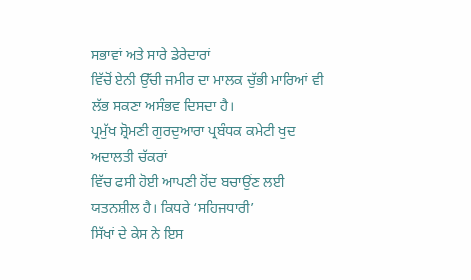ਸਭਾਵਾਂ ਅਤੇ ਸਾਰੇ ਡੇਰੇਦਾਰਾਂ
ਵਿੱਚੋਂ ਏਨੀ ਉੱਚੀ ਜਮੀਰ ਦਾ ਮਾਲਕ ਚੁੱਭੀ ਮਾਰਿਆਂ ਵੀ ਲੱਭ ਸਕਣਾ ਅਸੰਭਵ ਦਿਸਦਾ ਹੈ।
ਪ੍ਰਮੁੱਖ ਸ਼੍ਰੋਮਣੀ ਗੁਰਦੁਆਰਾ ਪ੍ਰਬੰਧਕ ਕਮੇਟੀ ਖੁਦ ਅਦਾਲਤੀ ਚੱਕਰਾਂ
ਵਿੱਚ ਫਸੀ ਹੋਈ ਆਪਣੀ ਹੋਂਦ ਬਚਾਉਂਣ ਲਈ ਯਤਨਸ਼ੀਲ ਹੈ। ਕਿਧਰੇ ‘ਸਹਿਜਧਾਰੀ’
ਸਿੱਖਾਂ ਦੇ ਕੇਸ ਨੇ ਇਸ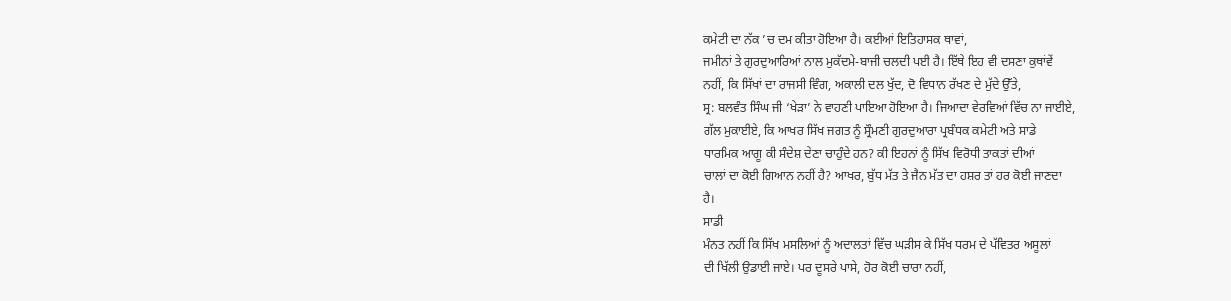ਕਮੇਟੀ ਦਾ ਨੱਕ ’ਚ ਦਮ ਕੀਤਾ ਹੋਇਆ ਹੈ। ਕਈਆਂ ਇਤਿਹਾਸਕ ਥਾਵਾਂ,
ਜਮੀਨਾਂ ਤੇ ਗੁਰਦੁਆਰਿਆਂ ਨਾਲ ਮੁਕੱਦਮੇ-ਬਾਜੀ ਚਲਦੀ ਪਈ ਹੈ। ਇੱਥੇ ਇਹ ਵੀ ਦਸਣਾ ਕੁਥਾਂਵੇਂ
ਨਹੀਂ, ਕਿ ਸਿੱਖਾਂ ਦਾ ਰਾਜਸੀ ਵਿੰਗ, ਅਕਾਲੀ ਦਲ ਖੁੱਦ, ਦੋ ਵਿਧਾਨ ਰੱਖਣ ਦੇ ਮੁੱਦੇ ਉੱਤੇ,
ਸ੍ਰ: ਬਲਵੰਤ ਸਿੰਘ ਜੀ ‘ਖੇੜਾ’ ਨੇ ਵਾਹਣੀ ਪਾਇਆ ਹੋਇਆ ਹੈ। ਜਿਆਦਾ ਵੇਰਵਿਆਂ ਵਿੱਚ ਨਾ ਜਾਈਏ,
ਗੱਲ ਮੁਕਾਈਏ, ਕਿ ਆਖਰ ਸਿੱਖ ਜਗਤ ਨੂੰ ਸ੍ਰੌਮਣੀ ਗੁਰਦੁਆਰਾ ਪ੍ਰਬੰਧਕ ਕਮੇਟੀ ਅਤੇ ਸਾਡੇ
ਧਾਰਮਿਕ ਆਗੂ ਕੀ ਸੰਦੇਸ਼ ਦੇਣਾ ਚਾਹੁੰਦੇ ਹਨ? ਕੀ ਇਹਨਾਂ ਨੂੰ ਸਿੱਖ ਵਿਰੋਧੀ ਤਾਕਤਾਂ ਦੀਆਂ
ਚਾਲਾਂ ਦਾ ਕੋਈ ਗਿਆਨ ਨਹੀਂ ਹੈ? ਆਖਰ, ਬੁੱਧ ਮੱਤ ਤੇ ਜੈਨ ਮੱਤ ਦਾ ਹਸ਼ਰ ਤਾਂ ਹਰ ਕੋਈ ਜਾਣਦਾ
ਹੈ।
ਸਾਡੀ
ਮੰਨਤ ਨਹੀਂ ਕਿ ਸਿੱਖ ਮਸਲਿਆਂ ਨੂੰ ਅਦਾਲਤਾਂ ਵਿੱਚ ਘੜੀਸ ਕੇ ਸਿੱਖ ਧਰਮ ਦੇ ਪੱਵਿਤਰ ਅਸੂਲਾਂ
ਦੀ ਖਿੱਲੀ ਉਡਾਈ ਜਾਏ। ਪਰ ਦੂਸਰੇ ਪਾਸੇ, ਹੋਰ ਕੋਈ ਚਾਰਾ ਨਹੀਂ,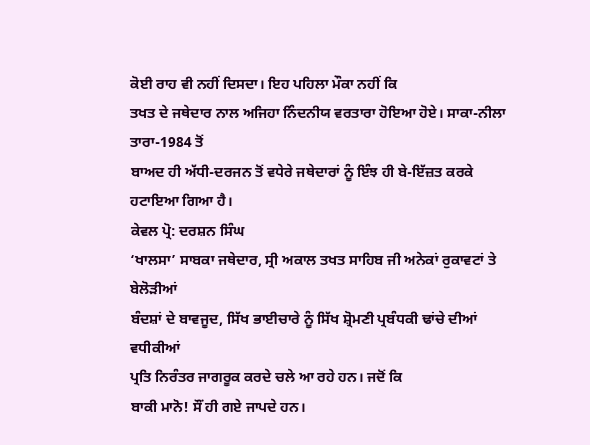ਕੋਈ ਰਾਹ ਵੀ ਨਹੀਂ ਦਿਸਦਾ। ਇਹ ਪਹਿਲਾ ਮੌਕਾ ਨਹੀਂ ਕਿ
ਤਖਤ ਦੇ ਜਥੇਦਾਰ ਨਾਲ ਅਜਿਹਾ ਨਿੰਦਨੀਯ ਵਰਤਾਰਾ ਹੋਇਆ ਹੋਏ। ਸਾਕਾ-ਨੀਲਾ ਤਾਰਾ-1984 ਤੋਂ
ਬਾਅਦ ਹੀ ਅੱਧੀ-ਦਰਜਨ ਤੋਂ ਵਧੇਰੇ ਜਥੇਦਾਰਾਂ ਨੂੰ ਇੰਝ ਹੀ ਬੇ-ਇੱਜ਼ਤ ਕਰਕੇ ਹਟਾਇਆ ਗਿਆ ਹੈ।
ਕੇਵਲ ਪ੍ਰੋ: ਦਰਸ਼ਨ ਸਿੰਘ
‘ਖਾਲਸਾ’ ਸਾਬਕਾ ਜਥੇਦਾਰ, ਸ੍ਰੀ ਅਕਾਲ ਤਖਤ ਸਾਹਿਬ ਜੀ ਅਨੇਕਾਂ ਰੁਕਾਵਟਾਂ ਤੇ ਬੇਲੋੜੀਆਂ
ਬੰਦਸ਼ਾਂ ਦੇ ਬਾਵਜੂਦ, ਸਿੱਖ ਭਾਈਚਾਰੇ ਨੂੰ ਸਿੱਖ ਸ਼੍ਰੋਮਣੀ ਪ੍ਰਬੰਧਕੀ ਢਾਂਚੇ ਦੀਆਂ ਵਧੀਕੀਆਂ
ਪ੍ਰਤਿ ਨਿਰੰਤਰ ਜਾਗਰੂਕ ਕਰਦੇ ਚਲੇ ਆ ਰਹੇ ਹਨ। ਜਦੋਂ ਕਿ
ਬਾਕੀ ਮਾਨੋ! ਸੌਂ ਹੀ ਗਏ ਜਾਪਦੇ ਹਨ।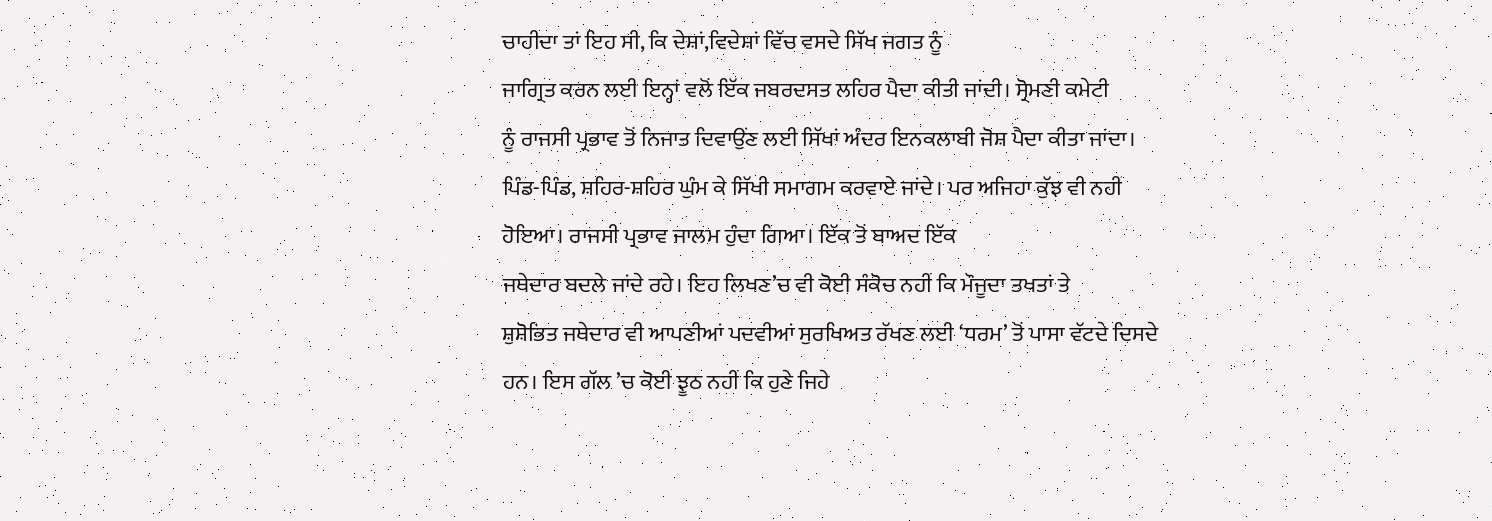ਚਾਹੀਦਾ ਤਾਂ ਇਹ ਸੀ, ਕਿ ਦੇਸ਼ਾਂ,ਵਿਦੇਸ਼ਾਂ ਵਿੱਚ ਵਸਦੇ ਸਿੱਖ ਜਗਤ ਨੂੰ
ਜਾਗ੍ਰਿਤ ਕਰਨ ਲਈ ਇਨ੍ਹਾਂ ਵਲੋਂ ਇੱਕ ਜਬਰਦਸਤ ਲਹਿਰ ਪੈਦਾ ਕੀਤੀ ਜਾਂਦੀ। ਸ੍ਰੋਮਣੀ ਕਮੇਟੀ
ਨੂੰ ਰਾਜਸੀ ਪ੍ਰਭਾਵ ਤੋਂ ਨਿਜਾਤ ਦਿਵਾਉਂਣ ਲਈ ਸਿੱਖਾਂ ਅੰਦਰ ਇਨਕਲਾਬੀ ਜੋਸ਼ ਪੈਦਾ ਕੀਤਾ ਜਾਂਦਾ।
ਪਿੰਡ-ਪਿੰਡ, ਸ਼ਹਿਰ-ਸ਼ਹਿਰ ਘੁੰਮ ਕੇ ਸਿੱਖੀ ਸਮਾਗਮ ਕਰਵਾਏ ਜਾਂਦੇ। ਪਰ ਅਜਿਹਾ ਕੁੱਝ ਵੀ ਨਹੀਂ
ਹੋਇਆ। ਰਾਜਸੀ ਪ੍ਰਭਾਵ ਜਾਲਮ ਹੁੰਦਾ ਗਿਆ। ਇੱਕ ਤੋਂ ਬਾਅਦ ਇੱਕ
ਜਥੇਦਾਰ ਬਦਲੇ ਜਾਂਦੇ ਰਹੇ। ਇਹ ਲਿਖਣ’ਚ ਵੀ ਕੋਈ ਸੰਕੋਚ ਨਹੀਂ ਕਿ ਮੌਜੂਦਾ ਤਖਤਾਂ ਤੇ
ਸ਼ੁਸ਼ੋਭਿਤ ਜਥੇਦਾਰ ਵੀ ਆਪਣੀਆਂ ਪਦਵੀਆਂ ਸੁਰਖਿਅਤ ਰੱਖਣ ਲਈ ‘ਧਰਮ’ ਤੋਂ ਪਾਸਾ ਵੱਟਦੇ ਦਿਸਦੇ
ਹਨ। ਇਸ ਗੱਲ ’ਚ ਕੋਈ ਝੂਠ ਨਹੀਂ ਕਿ ਹੁਣੇ ਜਿਹੇ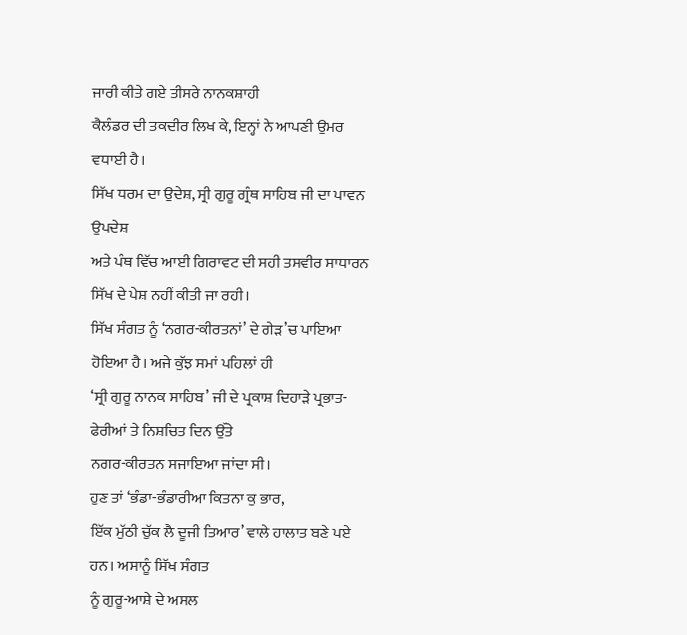ਜਾਰੀ ਕੀਤੇ ਗਏ ਤੀਸਰੇ ਨਾਨਕਸ਼ਾਹੀ
ਕੈਲੰਡਰ ਦੀ ਤਕਦੀਰ ਲਿਖ ਕੇ, ਇਨ੍ਹਾਂ ਨੇ ਆਪਣੀ ਉਮਰ ਵਧਾਈ ਹੈ।
ਸਿੱਖ ਧਰਮ ਦਾ ਉਦੇਸ਼, ਸ੍ਰੀ ਗੁਰੂ ਗ੍ਰੰਥ ਸਾਹਿਬ ਜੀ ਦਾ ਪਾਵਨ ਉਪਦੇਸ਼
ਅਤੇ ਪੰਥ ਵਿੱਚ ਆਈ ਗਿਰਾਵਟ ਦੀ ਸਹੀ ਤਸਵੀਰ ਸਾਧਾਰਨ ਸਿੱਖ ਦੇ ਪੇਸ਼ ਨਹੀਂ ਕੀਤੀ ਜਾ ਰਹੀ।
ਸਿੱਖ ਸੰਗਤ ਨੂੰ ‘ਨਗਰ-ਕੀਰਤਨਾਂ’ ਦੇ ਗੇੜ’ਚ ਪਾਇਆ ਹੋਇਆ ਹੈ। ਅਜੇ ਕੁੱਝ ਸਮਾਂ ਪਹਿਲਾਂ ਹੀ
‘ਸ੍ਰੀ ਗੁਰੂ ਨਾਨਕ ਸਾਹਿਬ’ ਜੀ ਦੇ ਪ੍ਰਕਾਸ਼ ਦਿਹਾੜੇ ਪ੍ਰਭਾਤ-ਫੇਰੀਆਂ ਤੇ ਨਿਸ਼ਚਿਤ ਦਿਨ ਉੱਤੇ
ਨਗਰ-ਕੀਰਤਨ ਸਜਾਇਆ ਜਾਂਦਾ ਸੀ।
ਹੁਣ ਤਾਂ ‘ਭੰਡਾ-ਭੰਡਾਰੀਆ ਕਿਤਨਾ ਕੁ ਭਾਰ,
ਇੱਕ ਮੁੱਠੀ ਚੁੱਕ ਲੈ ਦੂਜੀ ਤਿਆਰ’ ਵਾਲੇ ਹਾਲਾਤ ਬਣੇ ਪਏ ਹਨ। ਅਸਾਨੂੰ ਸਿੱਖ ਸੰਗਤ
ਨੂੰ ਗੁਰੂ-ਆਸ਼ੇ ਦੇ ਅਸਲ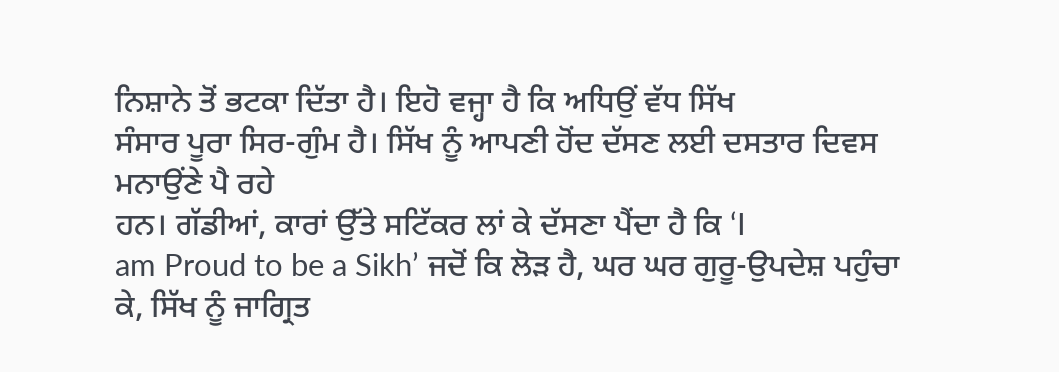ਨਿਸ਼ਾਨੇ ਤੋਂ ਭਟਕਾ ਦਿੱਤਾ ਹੈ। ਇਹੋ ਵਜ੍ਹਾ ਹੈ ਕਿ ਅਧਿਉਂ ਵੱਧ ਸਿੱਖ
ਸੰਸਾਰ ਪੂਰਾ ਸਿਰ-ਗੁੰਮ ਹੈ। ਸਿੱਖ ਨੂੰ ਆਪਣੀ ਹੋਂਦ ਦੱਸਣ ਲਈ ਦਸਤਾਰ ਦਿਵਸ ਮਨਾਉਂਣੇ ਪੈ ਰਹੇ
ਹਨ। ਗੱਡੀਆਂ, ਕਾਰਾਂ ਉੱਤੇ ਸਟਿੱਕਰ ਲਾਂ ਕੇ ਦੱਸਣਾ ਪੈਂਦਾ ਹੈ ਕਿ ‘I
am Proud to be a Sikh’ ਜਦੋਂ ਕਿ ਲੋੜ ਹੈ, ਘਰ ਘਰ ਗੁਰੂ-ਉਪਦੇਸ਼ ਪਹੁੰਚਾ
ਕੇ, ਸਿੱਖ ਨੂੰ ਜਾਗ੍ਰਿਤ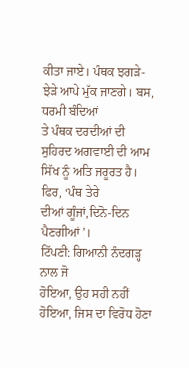ਕੀਤਾ ਜਾਏ। ਪੰਥਕ ਝਗੜੇ-ਝੇੜੇ ਆਪੇ ਮੁੱਕ ਜਾਣਗੇ। ਬਸ, ਧਰਮੀ ਬੰਦਿਆਂ
ਤੇ ਪੰਥਕ ਦਰਦੀਆਂ ਦੀ ਸੁਹਿਰਦ ਅਗਵਾਈ ਦੀ ਆਮ ਸਿੱਖ ਨੂੰ ਅਤਿ ਜਰੂਰਤ ਹੈ। ਫਿਰ, ‘ਪੰਥ ਤੇਰੇ
ਦੀਆਂ ਗੂੰਜਾਂ,ਦਿਨੋ-ਦਿਨ ਪੈਣਗੀਆਂ’।
ਟਿੱਪਣੀ: ਗਿਆਨੀ ਨੰਦਗੜ੍ਹ ਨਾਲ ਜੋ
ਹੋਇਆ, ਉਹ ਸਹੀ ਨਹੀਂ ਹੋਇਆ, ਜਿਸ ਦਾ ਵਿਰੋਧ ਹੋਣਾ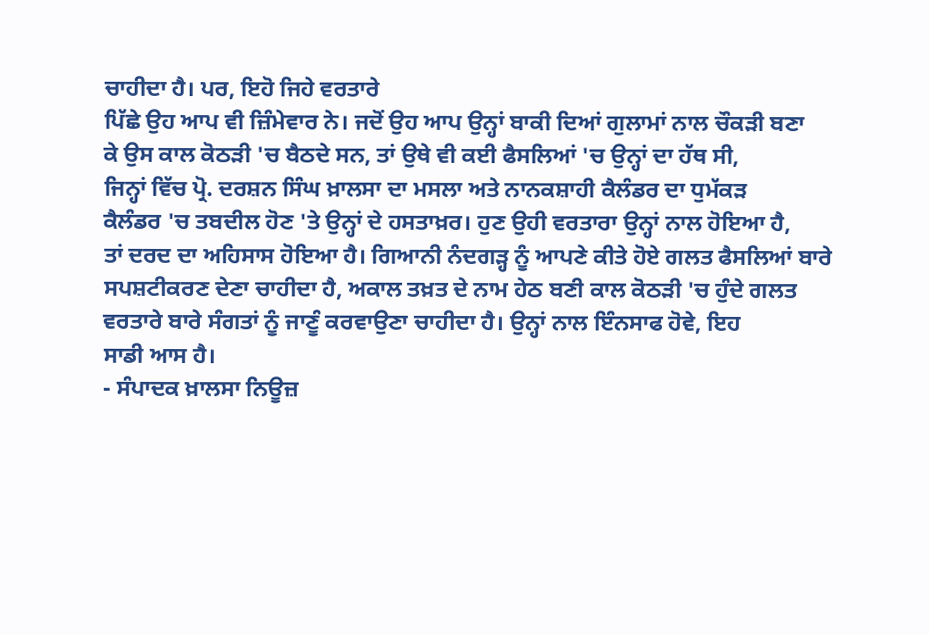ਚਾਹੀਦਾ ਹੈ। ਪਰ, ਇਹੋ ਜਿਹੇ ਵਰਤਾਰੇ
ਪਿੱਛੇ ਉਹ ਆਪ ਵੀ ਜ਼ਿੰਮੇਵਾਰ ਨੇ। ਜਦੋਂ ਉਹ ਆਪ ਉਨ੍ਹਾਂ ਬਾਕੀ ਦਿਆਂ ਗੁਲਾਮਾਂ ਨਾਲ ਚੌਕੜੀ ਬਣਾ
ਕੇ ਉਸ ਕਾਲ ਕੋਠੜੀ 'ਚ ਬੈਠਦੇ ਸਨ, ਤਾਂ ਉਥੇ ਵੀ ਕਈ ਫੈਸਲਿਆਂ 'ਚ ਉਨ੍ਹਾਂ ਦਾ ਹੱਥ ਸੀ,
ਜਿਨ੍ਹਾਂ ਵਿੱਚ ਪ੍ਰੋ. ਦਰਸ਼ਨ ਸਿੰਘ ਖ਼ਾਲਸਾ ਦਾ ਮਸਲਾ ਅਤੇ ਨਾਨਕਸ਼ਾਹੀ ਕੈਲੰਡਰ ਦਾ ਧੁਮੱਕੜ
ਕੈਲੰਡਰ 'ਚ ਤਬਦੀਲ ਹੋਣ 'ਤੇ ਉਨ੍ਹਾਂ ਦੇ ਹਸਤਾਖ਼ਰ। ਹੁਣ ਉਹੀ ਵਰਤਾਰਾ ਉਨ੍ਹਾਂ ਨਾਲ ਹੋਇਆ ਹੈ,
ਤਾਂ ਦਰਦ ਦਾ ਅਹਿਸਾਸ ਹੋਇਆ ਹੈ। ਗਿਆਨੀ ਨੰਦਗੜ੍ਹ ਨੂੰ ਆਪਣੇ ਕੀਤੇ ਹੋਏ ਗਲਤ ਫੈਸਲਿਆਂ ਬਾਰੇ
ਸਪਸ਼ਟੀਕਰਣ ਦੇਣਾ ਚਾਹੀਦਾ ਹੈ, ਅਕਾਲ ਤਖ਼ਤ ਦੇ ਨਾਮ ਹੇਠ ਬਣੀ ਕਾਲ ਕੋਠੜੀ 'ਚ ਹੁੰਦੇ ਗਲਤ
ਵਰਤਾਰੇ ਬਾਰੇ ਸੰਗਤਾਂ ਨੂੰ ਜਾਣੂੰ ਕਰਵਾਉਣਾ ਚਾਹੀਦਾ ਹੈ। ਉਨ੍ਹਾਂ ਨਾਲ ਇੰਨਸਾਫ ਹੋਵੇ, ਇਹ
ਸਾਡੀ ਆਸ ਹੈ।
- ਸੰਪਾਦਕ ਖ਼ਾਲਸਾ ਨਿਊਜ਼